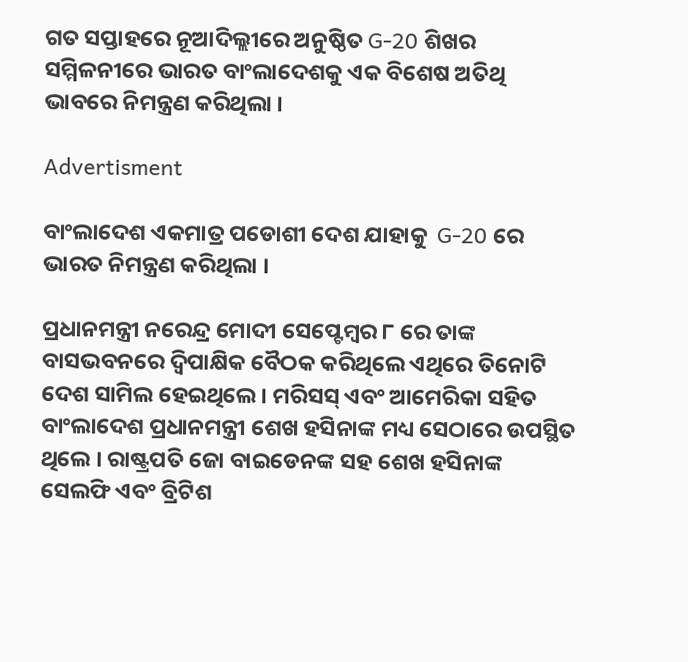ଗତ ସପ୍ତାହରେ ନୂଆଦିଲ୍ଲୀରେ ଅନୁଷ୍ଠିତ G-20 ଶିଖର ସମ୍ମିଳନୀରେ ଭାରତ ବାଂଲାଦେଶକୁ ଏକ ବିଶେଷ ଅତିଥି ଭାବରେ ନିମନ୍ତ୍ରଣ କରିଥିଲା ।

Advertisment

ବାଂଲାଦେଶ ଏକମାତ୍ର ପଡୋଶୀ ଦେଶ ଯାହାକୁ  G-20 ରେ ଭାରତ ନିମନ୍ତ୍ରଣ କରିଥିଲା ।

ପ୍ରଧାନମନ୍ତ୍ରୀ ନରେନ୍ଦ୍ର ମୋଦୀ ସେପ୍ଟେମ୍ବର ୮ ରେ ତାଙ୍କ ବାସଭବନରେ ଦ୍ୱିପାକ୍ଷିକ ବୈଠକ କରିଥିଲେ ଏଥିରେ ତିନୋଟି ଦେଶ ସାମିଲ ହେଇଥିଲେ । ମରିସସ୍ ଏବଂ ଆମେରିକା ସହିତ ବାଂଲାଦେଶ ପ୍ରଧାନମନ୍ତ୍ରୀ ଶେଖ ହସିନାଙ୍କ ମଧ୍ୟ ସେଠାରେ ଉପସ୍ଥିତ ଥିଲେ । ରାଷ୍ଟ୍ରପତି ଜୋ ବାଇଡେନଙ୍କ ସହ ଶେଖ ହସିନାଙ୍କ ସେଲଫି ଏବଂ ବ୍ରିଟିଶ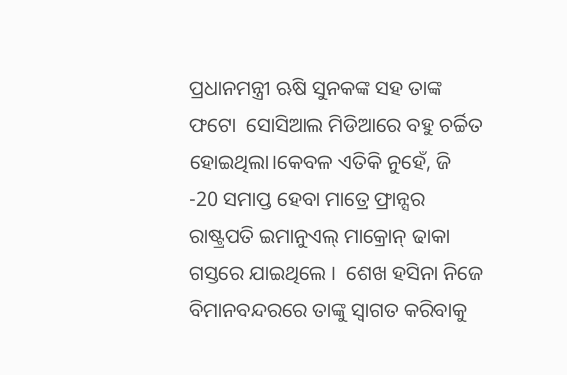ପ୍ରଧାନମନ୍ତ୍ରୀ ଋଷି ସୁନକଙ୍କ ସହ ତାଙ୍କ ଫଟୋ  ସୋସିଆଲ ମିଡିଆରେ ବହୁ ଚର୍ଚ୍ଚିତ ହୋଇଥିଲା।କେବଳ ଏତିକି ନୁହେଁ, ଜି -20 ସମାପ୍ତ ହେବା ମାତ୍ରେ ଫ୍ରାନ୍ସର ରାଷ୍ଟ୍ରପତି ଇମାନୁଏଲ୍ ମାକ୍ରୋନ୍ ଢାକା ଗସ୍ତରେ ଯାଇଥିଲେ ।  ଶେଖ ହସିନା ନିଜେ ବିମାନବନ୍ଦରରେ ତାଙ୍କୁ ସ୍ବାଗତ କରିବାକୁ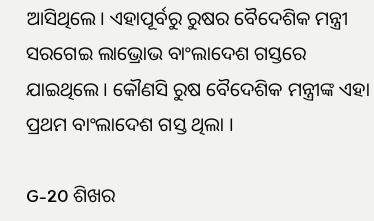ଆସିଥିଲେ। ଏହାପୂର୍ବରୁ ରୁଷର ବୈଦେଶିକ ମନ୍ତ୍ରୀ ସରଗେଇ ଲାଭ୍ରୋଭ ବାଂଲାଦେଶ ଗସ୍ତରେ ଯାଇଥିଲେ। କୌଣସି ରୁଷ ବୈଦେଶିକ ମନ୍ତ୍ରୀଙ୍କ ଏହା ପ୍ରଥମ ବାଂଲାଦେଶ ଗସ୍ତ ଥିଲା ।

G-20 ଶିଖର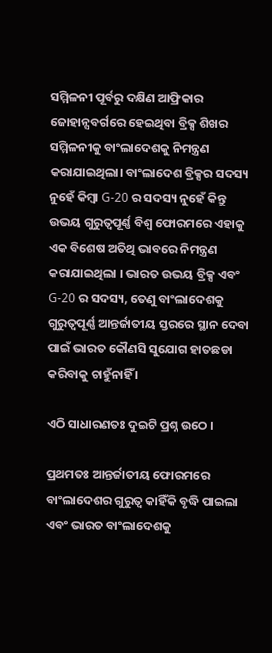ସମ୍ମିଳନୀ ପୂର୍ବରୁ ଦକ୍ଷିଣ ଆଫ୍ରିକାର ଜୋହାନ୍ସବର୍ଗରେ ହେଇଥିବା ବ୍ରିକ୍ସ ଶିଖର ସମ୍ମିଳନୀକୁ ବାଂଲାଦେଶକୁ ନିମନ୍ତ୍ରଣ କରାଯାଇଥିଲା। ବାଂଲାଦେଶ ବ୍ରିକ୍ସର ସଦସ୍ୟ ନୁହେଁ କିମ୍ବା G-20 ର ସଦସ୍ୟ ନୁହେଁ କିନ୍ତୁ ଉଭୟ ଗୁରୁତ୍ୱପୂର୍ଣ୍ଣ ବିଶ୍ୱ ଫୋରମରେ ଏହାକୁ ଏକ ବିଶେଷ ଅତିଥି ଭାବରେ ନିମନ୍ତ୍ରଣ କରାଯାଇଥିଲା । ଭାରତ ଉଭୟ ବ୍ରିକ୍ସ ଏବଂ G-20 ର ସଦସ୍ୟ, ତେଣୁ ବାଂଲାଦେଶକୁ ଗୁରୁତ୍ୱପୂର୍ଣ୍ଣ ଆନ୍ତର୍ଜାତୀୟ ସ୍ତରରେ ସ୍ଥାନ ଦେବା ପାଇଁ ଭାରତ କୌଣସି ସୁଯୋଗ ହାତଛଡା କରିବାକୁ ଚାହୁଁନାହିଁ ।

ଏଠି ସାଧାରଣତଃ ଦୁଇଟି ପ୍ରଶ୍ନ ଉଠେ ।

ପ୍ରଥମତଃ ଆନ୍ତର୍ଜାତୀୟ ଫୋରମରେ ବାଂଲାଦେଶର ଗୁରୁତ୍ୱ କାହିଁକି ବୃଦ୍ଧି ପାଇଲା ଏବଂ ଭାରତ ବାଂଲାଦେଶକୁ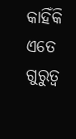କାହିଁକି ଏତେ ଗୁରୁତ୍ୱ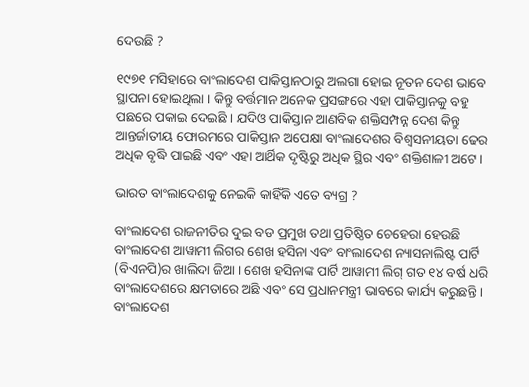ଦେଉଛି ?

୧୯୭୧ ମସିହାରେ ବାଂଲାଦେଶ ପାକିସ୍ତାନଠାରୁ ଅଲଗା ହୋଇ ନୂତନ ଦେଶ ଭାବେ ସ୍ଥାପନା ହୋଇଥିଲା । କିନ୍ତୁ ବର୍ତ୍ତମାନ ଅନେକ ପ୍ରସଙ୍ଗରେ ଏହା ପାକିସ୍ତାନକୁ ବହୁ ପଛରେ ପକାଇ ଦେଇଛି । ଯଦିଓ ପାକିସ୍ତାନ ଆଣବିକ ଶକ୍ତିସମ୍ପନ୍ନ ଦେଶ କିନ୍ତୁ ଆନ୍ତର୍ଜାତୀୟ ଫୋରମରେ ପାକିସ୍ତାନ ଅପେକ୍ଷା ବାଂଲାଦେଶର ବିଶ୍ୱସନୀୟତା ଢେର ଅଧିକ ବୃଦ୍ଧି ପାଇଛି ଏବଂ ଏହା ଆର୍ଥିକ ଦୃଷ୍ଟିରୁ ଅଧିକ ସ୍ଥିର ଏବଂ ଶକ୍ତିଶାଳୀ ଅଟେ।

ଭାରତ ବାଂଲାଦେଶକୁ ନେଇକି କାହିଁକି ଏତେ ବ୍ୟଗ୍ର ?

ବାଂଲାଦେଶ ରାଜନୀତିର ଦୁଇ ବଡ ପ୍ରମୁଖ ତଥା ପ୍ରତିଷ୍ଠିତ ଚେହେରା ହେଉଛି ବାଂଲାଦେଶ ଆୱାମୀ ଲିଗର ଶେଖ ହସିନା ଏବଂ ବାଂଲାଦେଶ ନ୍ୟାସନାଲିଷ୍ଟ ପାର୍ଟି (ବିଏନପି)ର ଖାଲିଦା ଜିଆ । ଶେଖ ହସିନାଙ୍କ ପାର୍ଟି ଆୱାମୀ ଲିଗ୍ ଗତ ୧୪ ବର୍ଷ ଧରି ବାଂଲାଦେଶରେ କ୍ଷମତାରେ ଅଛି ଏବଂ ସେ ପ୍ରଧାନମନ୍ତ୍ରୀ ଭାବରେ କାର୍ଯ୍ୟ କରୁଛନ୍ତି । ବାଂଲାଦେଶ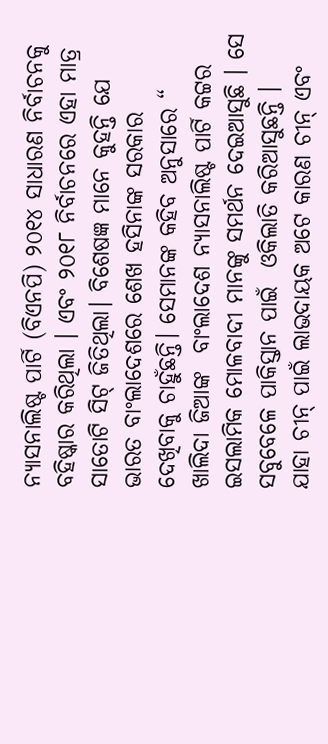ନ୍ୟାସନାଲିଷ୍ଟ ପାର୍ଟି (ବିଏନପି) ୨୦୧୪ ସାଧାରଣ ନିର୍ବାଚନକୁ ବହିଷ୍କାର କରିଥିଲା । ଏବଂ ୨୦୧୮ ନିର୍ବାଚନରେ ଏହା ମାତ୍ର ସାତୋଟି ସିଟ୍ ଜିତିଥିଲା। ବିଶେଷଜ୍ଞ ମାନେ କୁହନ୍ତି ଯେ ଭାରତ ବାଂଲାଦେଶରେ ଶେଖ ହସିନାଙ୍କ ସରକାର ଦେଖିବାକୁ ଚାହୁଁଛନ୍ତି। ସେମାନଙ୍କ କହିବ ଅନୁସାରେ “ ଖାଲିଦା ଜିଆଙ୍କ  ବାଂଲାଦେଶ ନ୍ୟାସନାଲିଷ୍ଟ ପାର୍ଟି କଟ୍ଟର ଇସଲାମିକ ମୋଳବାଦୀ ମାନଙ୍କୁ ସମର୍ଥନ ଦେଇଆସୁଛି । ସେ ସବୁବେଳେ ପାକିସ୍ତାନ ପାଇଁ  ଓକିଲାତି କରିଆସୁଛନ୍ତି ।  ଯାହା ଚୀନ୍ ପାଇଁ ଲାଭଦାୟକ ଅଟେ କାରଣ ଚୀନ୍ ଏବଂ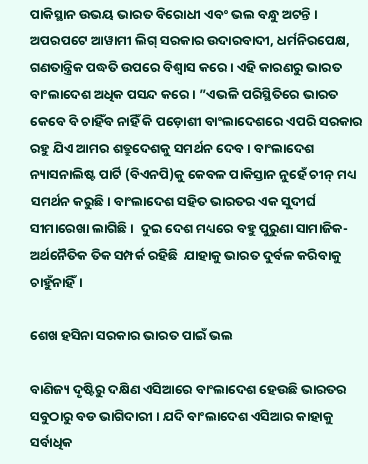ପାକିସ୍ଥାନ ଉଭୟ ଭାରତ ବିରୋଧୀ ଏବଂ ଭଲ ବନ୍ଧୁ ଅଟନ୍ତି । ଅପରପଟେ ଆୱାମୀ ଲିଗ୍ ସରକାର ଉଦାରବାଦୀ, ଧର୍ମନିରପେକ୍ଷ, ଗଣତାନ୍ତ୍ରିକ ପଦ୍ଧତି ଉପରେ ବିଶ୍ୱାସ କରେ । ଏହି କାରଣରୁ ଭାରତ ବାଂଲାଦେଶ ଅଧିକ ପସନ୍ଦ କରେ। ”ଏଭଳି ପରିସ୍ଥିତିରେ ଭାରତ କେବେ ବି ଚାହିଁବ ନାହିଁ କି ପଡ଼ୋଶୀ ବାଂଲାଦେଶରେ ଏପରି ସରକାର ରହୁ ଯିଏ ଆମର ଶତ୍ରୁଦେଶକୁ ସମର୍ଥନ ଦେବ । ବାଂଲାଦେଶ ନ୍ୟାସନାଲିଷ୍ଟ ପାର୍ଟି (ବିଏନପି)କୁ କେବଳ ପାକିସ୍ତାନ ନୁହେଁ ଚୀନ୍ ମଧ୍ୟ ସମର୍ଥନ କରୁଛି। ବାଂଲାଦେଶ ସହିତ ଭାରତର ଏକ ସୁଦୀର୍ଘ ସୀମାରେଖା ଲାଗିଛି ।  ଦୁଇ ଦେଶ ମଧ୍ୟରେ ବହୁ ପୁରୁଣା ସାମାଜିକ-ଅର୍ଥନୈତିକ ତିକ ସମ୍ପର୍କ ରହିଛି  ଯାହାକୁ ଭାରତ ଦୁର୍ବଳ କରିବାକୁ ଚାହୁଁନାହିଁ।

ଶେଖ ହସିନା ସରକାର ଭାରତ ପାଇଁ ଭଲ

ବାଣିଜ୍ୟ ଦୃଷ୍ଟିରୁ ଦକ୍ଷିଣ ଏସିଆରେ ବାଂଲାଦେଶ ହେଉଛି ଭାରତର ସବୁଠାରୁ ବଡ ଭାଗିଦାରୀ । ଯଦି ବାଂଲାଦେଶ ଏସିଆର କାହାକୁ ସର୍ବାଧିକ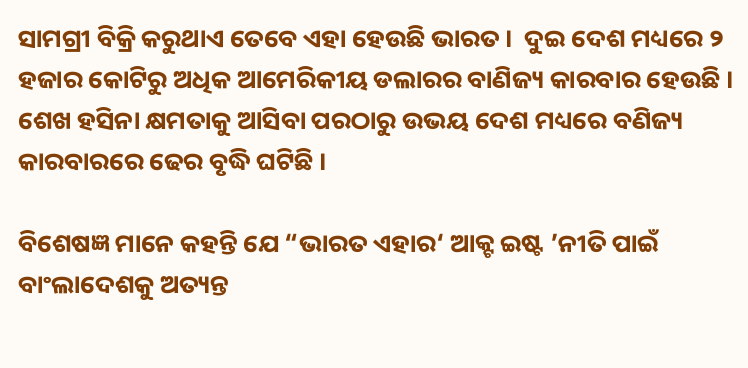ସାମଗ୍ରୀ ବିକ୍ରି କରୁଥାଏ ତେବେ ଏହା ହେଉଛି ଭାରତ ।  ଦୁଇ ଦେଶ ମଧ୍ୟରେ ୨ ହଜାର କୋଟିରୁ ଅଧିକ ଆମେରିକୀୟ ଡଲାରର ବାଣିଜ୍ୟ କାରବାର ହେଉଛି । ଶେଖ ହସିନା କ୍ଷମତାକୁ ଆସିବା ପରଠାରୁ ଉଭୟ ଦେଶ ମଧ୍ୟରେ ବଣିଜ୍ୟ କାରବାରରେ ଢେର ବୃଦ୍ଧି ଘଟିଛି ।

ବିଶେଷଜ୍ଞ ମାନେ କହନ୍ତି ଯେ “ଭାରତ ଏହାର‘ ଆକ୍ଟ ଇଷ୍ଟ ’ନୀତି ପାଇଁ ବାଂଲାଦେଶକୁ ଅତ୍ୟନ୍ତ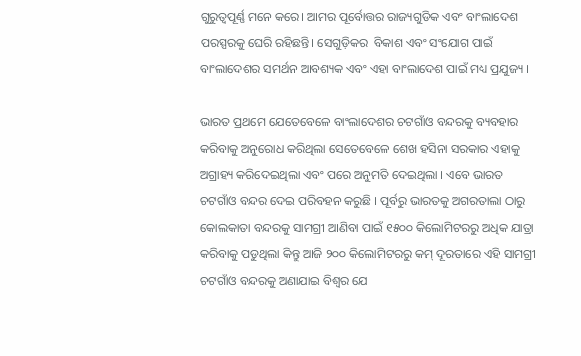ଗୁରୁତ୍ୱପୂର୍ଣ୍ଣ ମନେ କରେ। ଆମର ପୂର୍ବୋତ୍ତର ରାଜ୍ୟଗୁଡିକ ଏବଂ ବାଂଲାଦେଶ ପରସ୍ପରକୁ ଘେରି ରହିଛନ୍ତି। ସେଗୁଡ଼ିକର  ବିକାଶ ଏବଂ ସଂଯୋଗ ପାଇଁ ବାଂଲାଦେଶର ସମର୍ଥନ ଆବଶ୍ୟକ ଏବଂ ଏହା ବାଂଲାଦେଶ ପାଇଁ ମଧ୍ୟ ପ୍ରଯୁଜ୍ୟ ।

ଭାରତ ପ୍ରଥମେ ଯେତେବେଳେ ବାଂଲାଦେଶର ଚଟଗାଁଓ ବନ୍ଦରକୁ ବ୍ୟବହାର କରିବାକୁ ଅନୁରୋଧ କରିଥିଲା ସେତେବେଳେ ଶେଖ ହସିନା ସରକାର ଏହାକୁ ଅଗ୍ରାହ୍ୟ କରିଦେଇଥିଲା ଏବଂ ପରେ ଅନୁମତି ଦେଇଥିଲା । ଏବେ ଭାରତ ଚଟଗାଁଓ ବନ୍ଦର ଦେଇ ପରିବହନ କରୁଛି । ପୂର୍ବରୁ ଭାରତକୁ ଅଗରତାଲା ଠାରୁ କୋଲକାତା ବନ୍ଦରକୁ ସାମଗ୍ରୀ ଆଣିବା ପାଇଁ ୧୫୦୦ କିଲୋମିଟରରୁ ଅଧିକ ଯାତ୍ରା କରିବାକୁ ପଡୁଥିଲା କିନ୍ତୁ ଆଜି ୨୦୦ କିଲୋମିଟରରୁ କମ୍ ଦୂରତାରେ ଏହି ସାମଗ୍ରୀ ଚଟଗାଁଓ ବନ୍ଦରକୁ ଅଣାଯାଇ ବିଶ୍ୱର ଯେ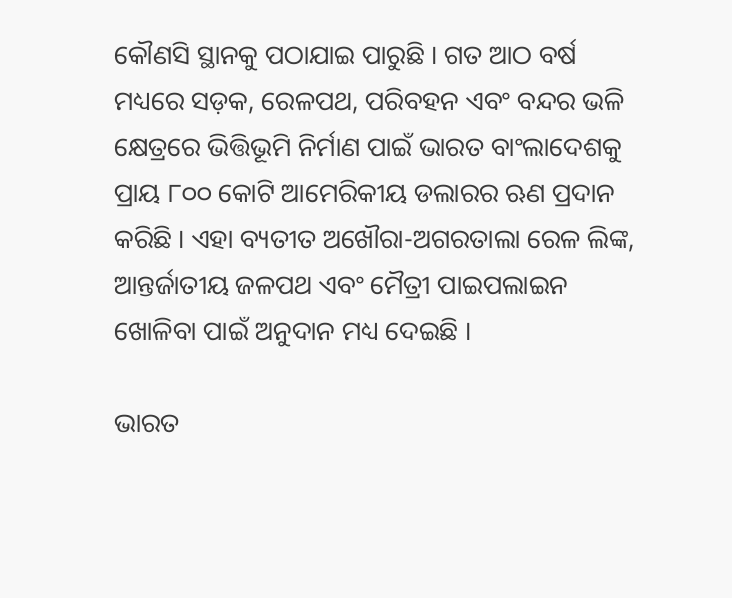କୌଣସି ସ୍ଥାନକୁ ପଠାଯାଇ ପାରୁଛି । ଗତ ଆଠ ବର୍ଷ ମଧ୍ୟରେ ସଡ଼କ, ରେଳପଥ, ପରିବହନ ଏବଂ ବନ୍ଦର ଭଳି କ୍ଷେତ୍ରରେ ଭିତ୍ତିଭୂମି ନିର୍ମାଣ ପାଇଁ ଭାରତ ବାଂଲାଦେଶକୁ ପ୍ରାୟ ୮୦୦ କୋଟି ଆମେରିକୀୟ ଡଲାରର ଋଣ ପ୍ରଦାନ କରିଛି । ଏହା ବ୍ୟତୀତ ଅଖୌରା-ଅଗରତାଲା ରେଳ ଲିଙ୍କ, ଆନ୍ତର୍ଜାତୀୟ ଜଳପଥ ଏବଂ ମୈତ୍ରୀ ପାଇପଲାଇନ ଖୋଳିବା ପାଇଁ ଅନୁଦାନ ମଧ୍ୟ ଦେଇଛି ।

ଭାରତ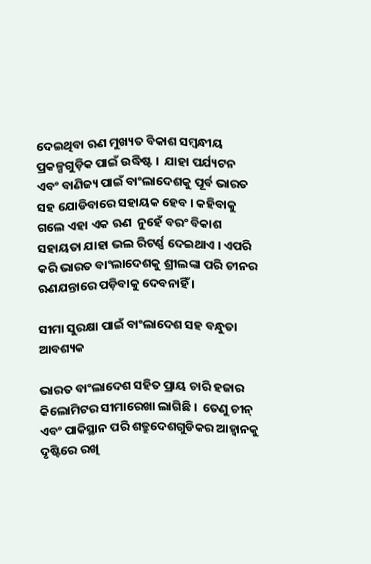ଦେଇଥିବା ଋଣ ମୁଖ୍ୟତ ବିକାଶ ସମ୍ବନ୍ଧୀୟ ପ୍ରକଳ୍ପଗୁଡ଼ିକ ପାଇଁ ଉଦ୍ଧିଷ୍ଟ ।  ଯାହା ପର୍ଯ୍ୟଟନ ଏବଂ ବାଣିଜ୍ୟ ପାଇଁ ବାଂଲାଦେଶକୁ ପୂର୍ବ ଭାରତ ସହ ଯୋଡିବାରେ ସହାୟକ ହେବ । କହିବାକୁ ଗଲେ ଏହା ଏକ ଋଣ  ନୁହେଁ ବରଂ ବିକାଶ ସହାୟତା ଯାହା ଭଲ ରିଟର୍ଣ୍ଣ ଦେଇଥାଏ । ଏପରି କରି ଭାରତ ବାଂଲାଦେଶକୁ ଶ୍ରୀଲଙ୍କା ପରି ଚୀନର ଋଣଯନ୍ତାରେ ପଡ଼ିବାକୁ ଦେବନାହିଁ ।

ସୀମା ସୁରକ୍ଷା ପାଇଁ ବାଂଲାଦେଶ ସହ ବନ୍ଧୁତା ଆବଶ୍ୟକ

ଭାରତ ବାଂଲାଦେଶ ସହିତ ପ୍ରାୟ ଚାରି ହଜାର କିଲୋମିଟର ସୀମାରେଖା ଲାଗିଛି ।  ତେଣୁ ଚୀନ୍ ଏବଂ ପାକିସ୍ଥାନ ପରି ଶତ୍ରୁଦେଶଗୁଡିକର ଆହ୍ବାନକୁ ଦୃଷ୍ଟିରେ ରଖି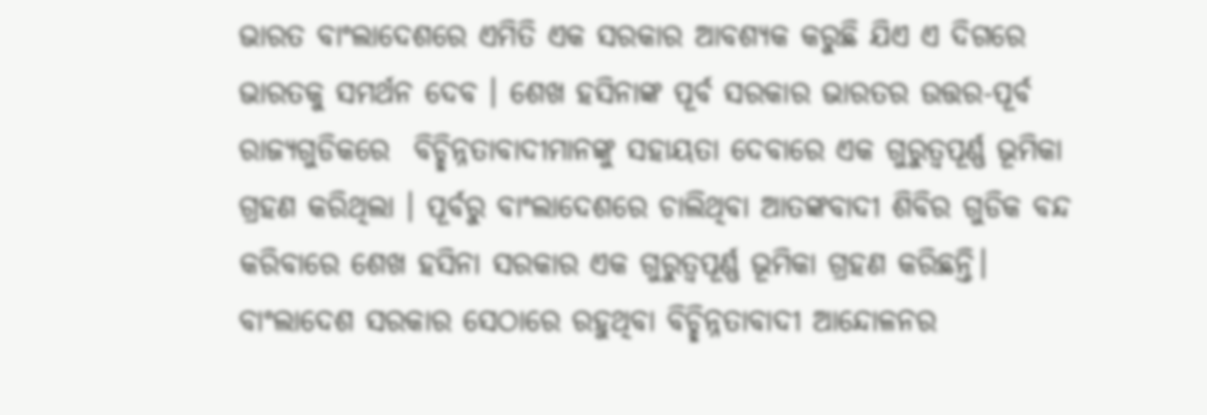ଭାରତ ବାଂଲାଦେଶରେ ଏମିତି ଏକ ସରକାର ଆବଶ୍ୟକ କରୁଛି ଯିଏ ଏ ଦିଗରେ ଭାରତକୁ ସମର୍ଥନ ଦେବ । ଶେଖ ହସିନାଙ୍କ ପୂର୍ବ ସରକାର ଭାରତର ଉତ୍ତର-ପୂର୍ବ ରାଜ୍ୟଗୁଡିକରେ  ବିଚ୍ଛିନ୍ନତାବାଦୀମାନଙ୍କୁ ସହାୟତା ଦେବାରେ ଏକ ଗୁରୁତ୍ୱପୂର୍ଣ୍ଣ ଭୂମିକା ଗ୍ରହଣ କରିଥିଲା । ପୂର୍ବରୁ ବାଂଲାଦେଶରେ ଚାଲିଥିବା ଆତଙ୍କବାଦୀ ଶିବିର ଗୁଡିକ ବନ୍ଦ କରିବାରେ ଶେଖ ହସିନା ସରକାର ଏକ ଗୁରୁତ୍ୱପୂର୍ଣ୍ଣ ଭୂମିକା ଗ୍ରହଣ କରିଛନ୍ତି। ବାଂଲାଦେଶ ସରକାର ସେଠାରେ ରହୁଥିବା ବିଚ୍ଛିନ୍ନତାବାଦୀ ଆନ୍ଦୋଳନର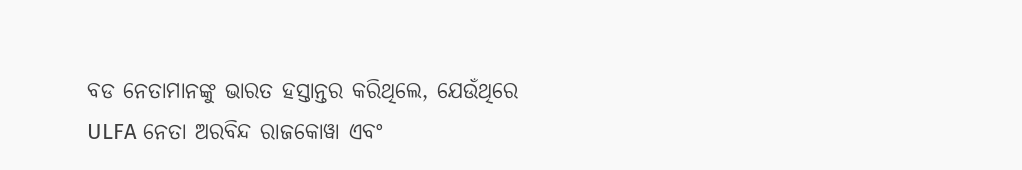ବଡ ନେତାମାନଙ୍କୁ ଭାରତ ହସ୍ତାନ୍ତର କରିଥିଲେ, ଯେଉଁଥିରେ ULFA ନେତା ଅରବିନ୍ଦ ରାଜକୋୱା ଏବଂ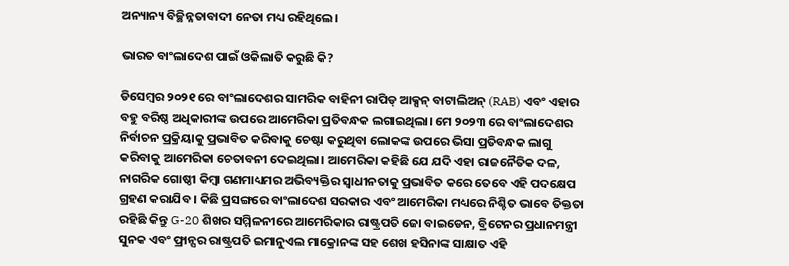ଅନ୍ୟାନ୍ୟ ବିଚ୍ଛିନ୍ନତାବାଦୀ ନେତା ମଧ୍ୟ ରହିଥିଲେ।

ଭାରତ ବାଂଲାଦେଶ ପାଇଁ ଓକିଲାତି କରୁଛି କି?

ଡିସେମ୍ବର ୨୦୨୧ ରେ ବାଂଲାଦେଶର ସାମରିକ ବାହିନୀ ରାପିଡ୍ ଆକ୍ସନ୍ ବାଟାଲିଅନ୍ (RAB) ଏବଂ ଏହାର ବହୁ ବରିଷ୍ଠ ଅଧିକାରୀଙ୍କ ଉପରେ ଆମେରିକା ପ୍ରତିବନ୍ଧକ ଲଗାଇଥିଲା। ମେ ୨୦୨୩ ରେ ବାଂଲାଦେଶର ନିର୍ବାଚନ ପ୍ରକ୍ରିୟାକୁ ପ୍ରଭାବିତ କରିବାକୁ ଚେଷ୍ଟା କରୁଥିବା ଲୋକଙ୍କ ଉପରେ ଭିସା ପ୍ରତିବନ୍ଧକ ଲାଗୁ କରିବାକୁ ଆମେରିକା ଚେତାବନୀ ଦେଇଥିଲା। ଆମେରିକା କହିଛି ଯେ ଯଦି ଏହା ରାଜନୈତିକ ଦଳ, ନାଗରିକ ଗୋଷ୍ଠୀ କିମ୍ବା ଗଣମାଧ୍ୟମର ଅଭିବ୍ୟକ୍ତିର ସ୍ୱାଧୀନତାକୁ ପ୍ରଭାବିତ କରେ ତେବେ ଏହି ପଦକ୍ଷେପ ଗ୍ରହଣ କରାଯିବ । କିଛି ପ୍ରସଙ୍ଗରେ ବାଂଲାଦେଶ ସରକାର ଏବଂ ଆମେରିକା ମଧ୍ୟରେ ନିଶ୍ଚିତ ଭାବେ ତିକ୍ତତା ରହିଛି କିନ୍ତୁ G-20 ଶିଖର ସମ୍ମିଳନୀରେ ଆମେରିକାର ରାଷ୍ଟ୍ରପତି ଜୋ ବାଇଡେନ, ବ୍ରିଟେନର ପ୍ରଧାନମନ୍ତ୍ରୀ ସୁନକ ଏବଂ ଫ୍ରାନ୍ସର ରାଷ୍ଟ୍ରପତି ଇମାନୁଏଲ ମାକ୍ରୋନଙ୍କ ସହ ଶେଖ ହସିନାଙ୍କ ସାକ୍ଷାତ ଏହି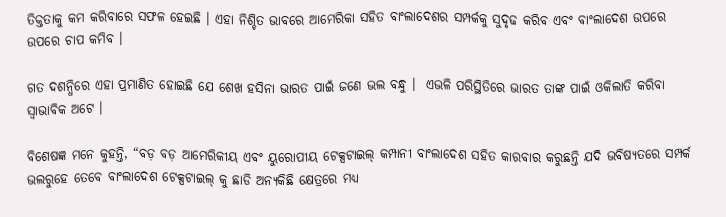ତିକ୍ତତାକୁ କମ କରିବାରେ ସଫଳ ହେଇଛି । ଏହା ନିଶ୍ଚିତ ଭାବରେ ଆମେରିକା ସହିତ ବାଂଲାଦେଶର ସମ୍ପର୍କକୁ ସୁଦୃଢ କରିବ ଏବଂ ବାଂଲାଦେଶ ଉପରେ  ଉପରେ ଚାପ କମିବ ।

ଗତ ଦଶନ୍ଧିରେ ଏହା ପ୍ରମାଣିତ ହୋଇଛି ଯେ ଶେଖ ହସିନା ଭାରତ ପାଇଁ ଜଣେ ଭଲ ବନ୍ଧୁ ।  ଏଭଳି ପରିସ୍ଥିତିରେ ଭାରତ ତାଙ୍କ ପାଇଁ ଓକିଲାତି କରିବା ସ୍ବାଭାବିକ ଅଟେ ।

ବିଶେଷଜ୍ଞ ମନେ କୁହନ୍ତି, “ବଡ଼ ବଡ଼ ଆମେରିକୀୟ ଏବଂ ୟୁରୋପୀୟ ଟେକ୍ସଟାଇଲ୍ କମ୍ପାନୀ ବାଂଲାଦେଶ ସହିତ କାରବାର କରୁଛନ୍ତି ଯଦି ଭବିଷ୍ୟତରେ ସମ୍ପର୍କ ଭଲରୁହେ ତେବେ ବାଂଲାଦେଶ ଟେକ୍ସଟାଇଲ୍ କୁ ଛାଡି ଅନ୍ୟକିଛି କ୍ଷେତ୍ରରେ ମଧ୍ୟ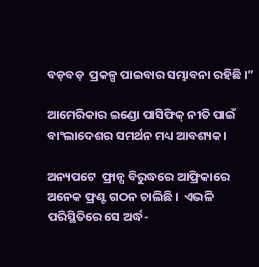ବଡ଼ବଡ଼  ପ୍ରକଳ୍ପ ପାଇବାର ସମ୍ଭାବନା ରହିଛି ।”

ଆମେରିକାର ଇଣ୍ଡୋ ପାସିଫିକ୍ ନୀତି ପାଇଁ ବାଂଲାଦେଶର ସମର୍ଥନ ମଧ୍ୟ ଆବଶ୍ୟକ।

ଅନ୍ୟପଟେ  ଫ୍ରାନ୍ସ ବିରୁଦ୍ଧରେ ଆଫ୍ରିକାରେ ଅନେକ ଫ୍ରଣ୍ଟ ଗଠନ ଚାଲିଛି ।  ଏଭଳି ପରିସ୍ଥିତିରେ ସେ ଅର୍ଦ୍ଧ-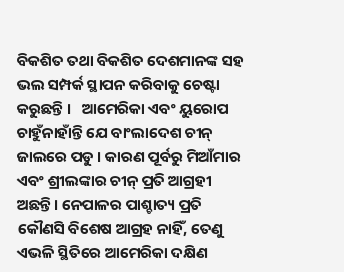ବିକଶିତ ତଥା ବିକଶିତ ଦେଶମାନଙ୍କ ସହ ଭଲ ସମ୍ପର୍କ ସ୍ଥାପନ କରିବାକୁ ଚେଷ୍ଟା କରୁଛନ୍ତି ।   ଆମେରିକା ଏବଂ ୟୁରୋପ ଚାହୁଁନାହାଁନ୍ତି ଯେ ବାଂଲାଦେଶ ଚୀନ୍ ଜାଲରେ ପଡୁ । କାରଣ ପୂର୍ବରୁ ମିଆଁମାର ଏବଂ ଶ୍ରୀଲଙ୍କାର ଚୀନ୍ ପ୍ରତି ଆଗ୍ରହୀ ଅଛନ୍ତି। ନେପାଳର ପାଶ୍ଚାତ୍ୟ ପ୍ରତି କୌଣସି ବିଶେଷ ଆଗ୍ରହ ନାହିଁ, ତେଣୁ ଏଭଳି ସ୍ଥିତିରେ ଆମେରିକା ଦକ୍ଷିଣ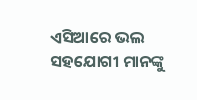ଏସିଆରେ ଭଲ ସହଯୋଗୀ ମାନଙ୍କୁ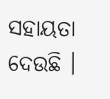ସହାୟତା ଦେଉଛି ।